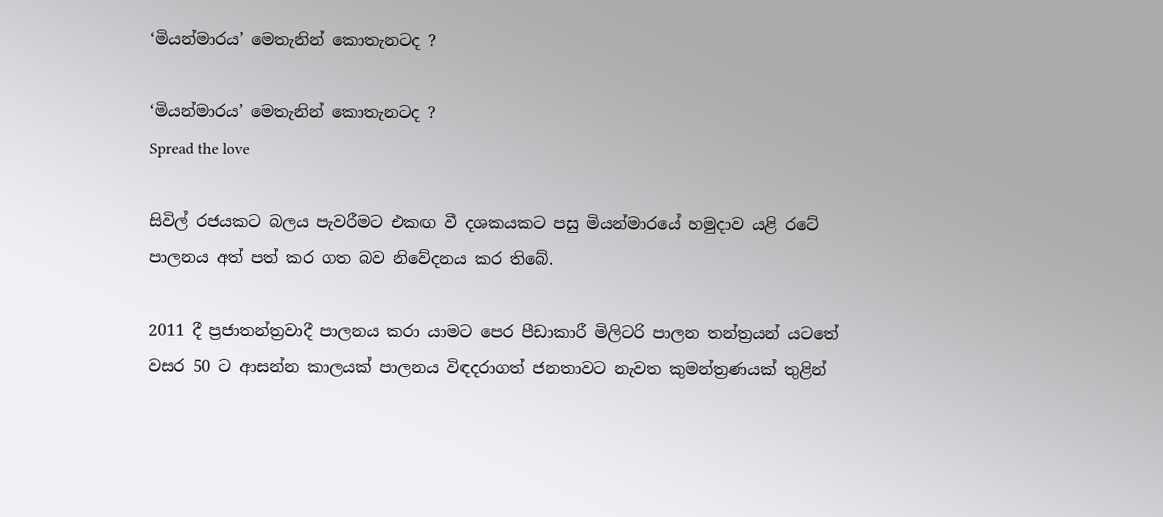‘මියන්මාරය’ මෙතැනින් කොතැනටද ?

‘මියන්මාරය’ මෙතැනින් කොතැනටද ?
Spread the love

සිවිල් රජයකට බලය පැවරීමට එකඟ වී දශකයකට පසු මියන්මාරයේ හමුදාව යළි රටේ පාලනය අත් පත් කර ගත බව නිවේදනය කර තිබේ.

2011 දී ප්‍රජාතන්ත්‍රවාදී පාලනය කරා යාමට පෙර පීඩාකාරී මිලිටරි පාලන තන්ත්‍රයන් යටතේ වසර 50 ට ආසන්න කාලයක් පාලනය විඳදරාගත් ජනතාවට නැවත කුමන්ත්‍රණයක් තුළින්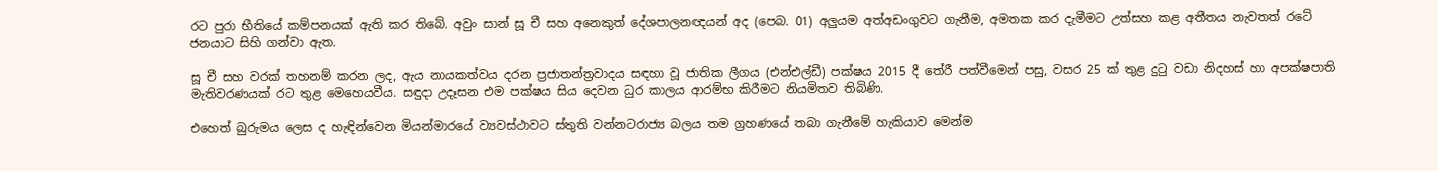රට පුරා භීතියේ කම්පනයක් ඇති කර තිබේ. අවුං සාන් සූ චී සහ අනෙකුත් දේශපාලනඥයන් අද (පෙබ. 01) අලුයම අත්අඩංගුවට ගැනීම, අමතක කර දැමීමට උත්සහ කළ අතීතය නැවතත් රටේ ජනයාට සිහි ගන්වා ඇත.

සූ චී සහ වරක් තහනම් කරන ලද, ඇය නායකත්වය දරන ප්‍රජාතන්ත්‍රවාදය සඳහා වූ ජාතික ලීගය (එන්එල්ඩී) පක්ෂය 2015 දී තේරී පත්වීමෙන් පසු, වසර 25 ක් තුළ දුටු වඩා නිදහස් හා අපක්ෂපාති මැතිවරණයක් රට තුළ මෙහෙයවීය. සඳුදා උදෑසන එම පක්ෂය සිය දෙවන ධුර කාලය ආරම්භ කිරීමට නියමිතව තිබිණි.

එහෙත් බුරුමය ලෙස ද හැඳින්වෙන මියන්මාරයේ ව්‍යවස්ථාවට ස්තුති වන්නටරාජ්‍ය බලය තම ග්‍රහණයේ තබා ගැනීමේ හැකියාව මෙන්ම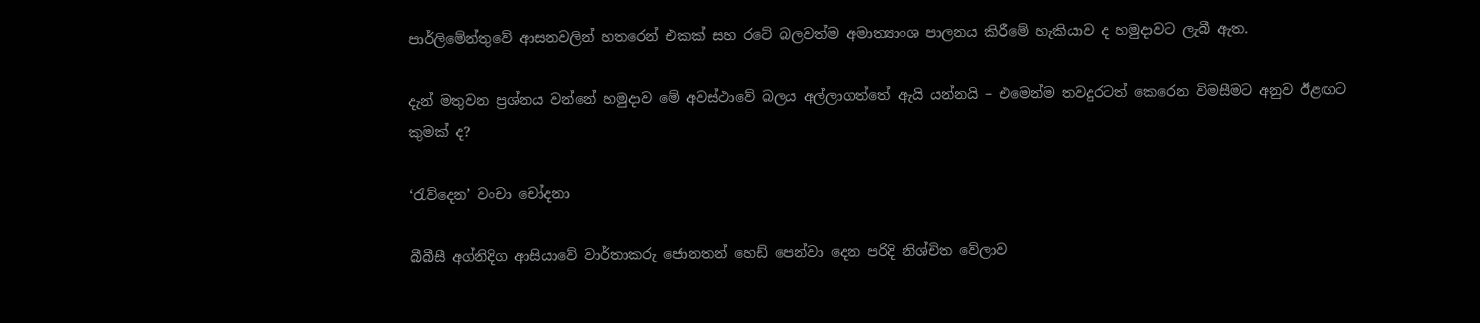පාර්ලිමේන්තුවේ ආසනවලින් හතරෙන් එකක් සහ රටේ බලවත්ම අමාත්‍යාංශ පාලනය කිරීමේ හැකියාව ද හමුදාවට ලැබී ඇත.

දැන් මතුවන ප්‍රශ්නය වන්නේ හමුදාව මේ අවස්ථාවේ බලය අල්ලාගත්තේ ඇයි යන්නයි – එමෙන්ම තවදුරටත් කෙරෙන විමසීමට අනුව ඊළඟට කුමක් ද?

‘රැව්දෙන’ වංචා චෝදනා

බීබීසී අග්නිදිග ආසියාවේ වාර්තාකරු ජොනතන් හෙඩ් පෙන්වා දෙන පරිදි නිශ්චිත වේලාව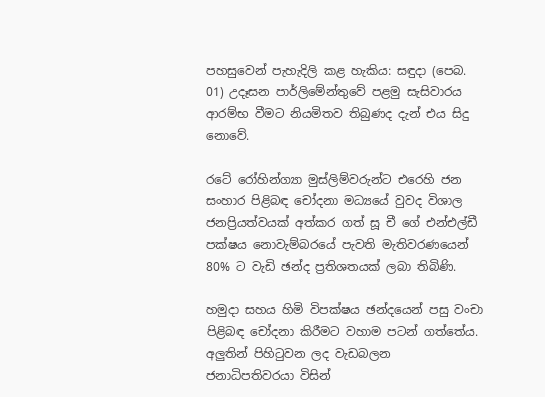පහසුවෙන් පැහැදිලි කළ හැකිය: සඳුදා (පෙබ. 01) උදෑසන පාර්ලිමේන්තුවේ පළමු සැසිවාරය ආරම්භ වීමට නියමිතව තිබුණද දැන් එය සිදු නොවේ.

රටේ රෝහින්ග්‍යා මුස්ලිම්වරුන්ට එරෙහි ජන සංහාර පිළිබඳ චෝදනා මධ්‍යයේ වුවද විශාල ජනප්‍රියත්වයක් අත්කර ගත් සූ චී ගේ එන්එල්ඩී පක්ෂය නොවැම්බරයේ පැවති මැතිවරණයෙන් 80% ට වැඩි ඡන්ද ප්‍රතිශතයක් ලබා තිබිණි.

හමුදා සහය හිමි විපක්ෂය ඡන්දයෙන් පසු වංචා පිළිබඳ චෝදනා කිරීමට වහාම පටන් ගත්තේය. අලුතින් පිහිටුවන ලද වැඩබලන ජනාධිපතිවරයා විසින්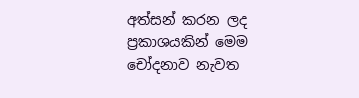අත්සන් කරන ලද ප්‍රකාශයකින් මෙම චෝදනාව නැවත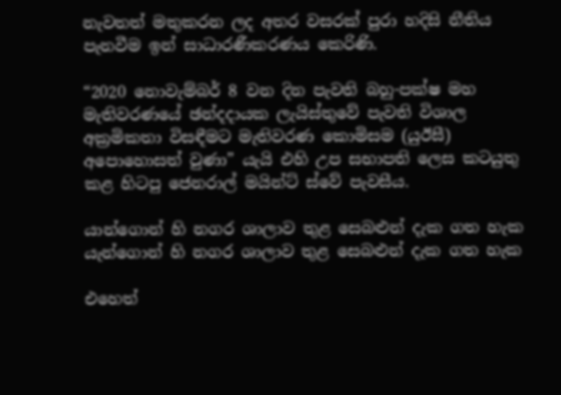නැවතත් මතුකරන ලද අතර වසරක් පුරා හදිසි නීතිය පැනවීම ඉන් සාධාරණීකරණය කෙරිණි.

“2020 නොවැම්බර් 8 වන දින පැවති බහු-පක්ෂ මහ මැතිවරණයේ ඡන්දදායක ලැයිස්තුවේ පැවති විශාල අක්‍රමිකතා විසඳීමට මැතිවරණ කොමිසම (යුඊසී) අපොහොසත් වුණා” යැයි එහි උප සභාපති ලෙස කටයුතු කළ හිටපු ජෙනරාල් මයින්ට් ස්වේ පැවසීය.

යාන්ගොන් හි නගර ශාලාව තුළ සෙබළුන් දැක ගත හැක
යැන්ගොන් හි නගර ශාලාව තුළ සෙබළුන් දැක ගත හැක

එහෙත්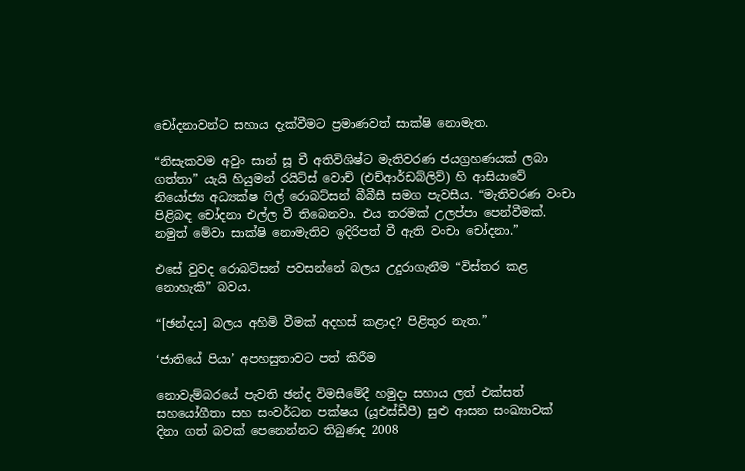චෝදනාවන්ට සහාය දැක්වීමට ප්‍රමාණවත් සාක්ෂි නොමැත.

“නිසැකවම අවුං සාන් සූ චී අතිවිශිෂ්ට මැතිවරණ ජයග්‍රහණයක් ලබා ගත්තා” යැයි හියුමන් රයිට්ස් වොච් (එච්ආර්ඩබ්ලිව්) හි ආසියාවේ නියෝජ්‍ය අධ්‍යක්ෂ ෆිල් රොබට්සන් බීබීසී සමග පැවසීය. “මැතිවරණ වංචා පිළිබඳ චෝදනා එල්ල වී තිබෙනවා. එය තරමක් උලප්පා පෙන්වීමක්. නමුත් මේවා සාක්ෂි නොමැතිව ඉදිරිපත් වී ඇති වංචා චෝදනා.”

එසේ වුවද රොබට්සන් පවසන්නේ බලය උදුරාගැනීම “විස්තර කළ නොහැකි” බවය.

“[ඡන්දය] බලය අහිමි වීමක් අදහස් කළාද? පිළිතුර නැත.”

‘ජාතියේ පියා’ අපහසුතාවට පත් කිරීම

නොවැම්බරයේ පැවති ඡන්ද විමසීමේදී හමුදා සහාය ලත් එක්සත් සහයෝගීතා සහ සංවර්ධන පක්ෂය (යූඑස්ඩීපී) සුළු ආසන සංඛ්‍යාවක් දිනා ගත් බවක් පෙනෙන්නට තිබුණද 2008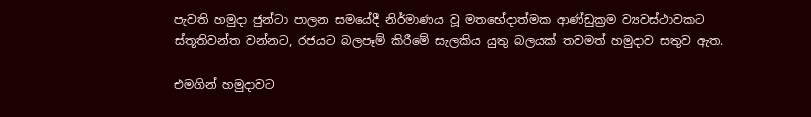පැවති හමුදා ජුන්ටා පාලන සමයේදී නිර්මාණය වූ මතභේදාත්මක ආණ්ඩුක්‍රම ව්‍යවස්ථාවකට ස්තූතිවන්ත වන්නට, රජයට බලපෑම් කිරීමේ සැලකිය යුතු බලයක් තවමත් හමුදාව සතුව ඇත.

එමගින් හමුදාවට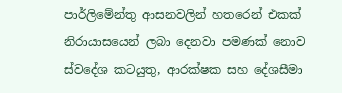පාර්ලිමේන්තු ආසනවලින් හතරෙන් එකක් නිරායාසයෙන් ලබා දෙනවා පමණක් නොව ස්වදේශ කටයුතු, ආරක්ෂක සහ දේශසීමා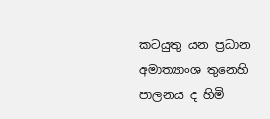කටයුතු යන ප්‍රධාන අමාත්‍යාංශ තුනෙහි පාලනය ද හිමි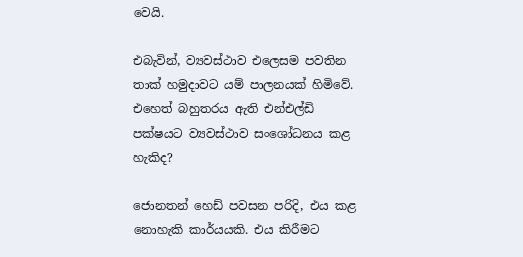වෙයි.

එබැවින්, ව්‍යවස්ථාව එලෙසම පවතින තාක් හමුදාවට යම් පාලනයක් හිමිවේ. එහෙත් බහුතරය ඇති එන්එල්ඩි පක්ෂයට ව්‍යවස්ථාව සංශෝධනය කළ හැකිද?

ජොනතන් හෙඩ් පවසන පරිදි, එය කළ නොහැකි කාර්යයකි. එය කිරීමට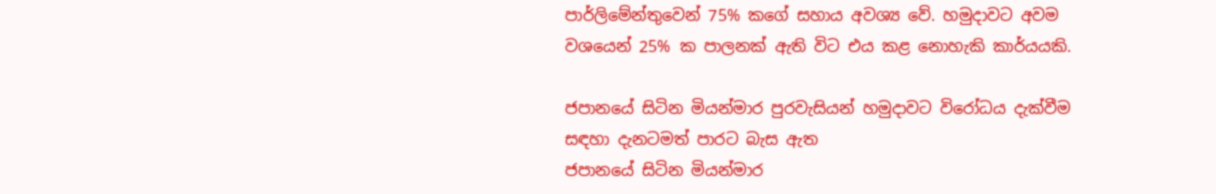පාර්ලිමේන්තුවෙන් 75% කගේ සහාය අවශ්‍ය වේ. හමුදාවට අවම වශයෙන් 25% ක පාලනක් ඇති විට එය කළ නොහැකි කාර්යයකි.

ජපානයේ සිටින මියන්මාර පුරවැසියන් හමුදාවට විරෝධය දැක්වීම සඳහා දැනටමත් පාරට බැස ඇත
ජපානයේ සිටින මියන්මාර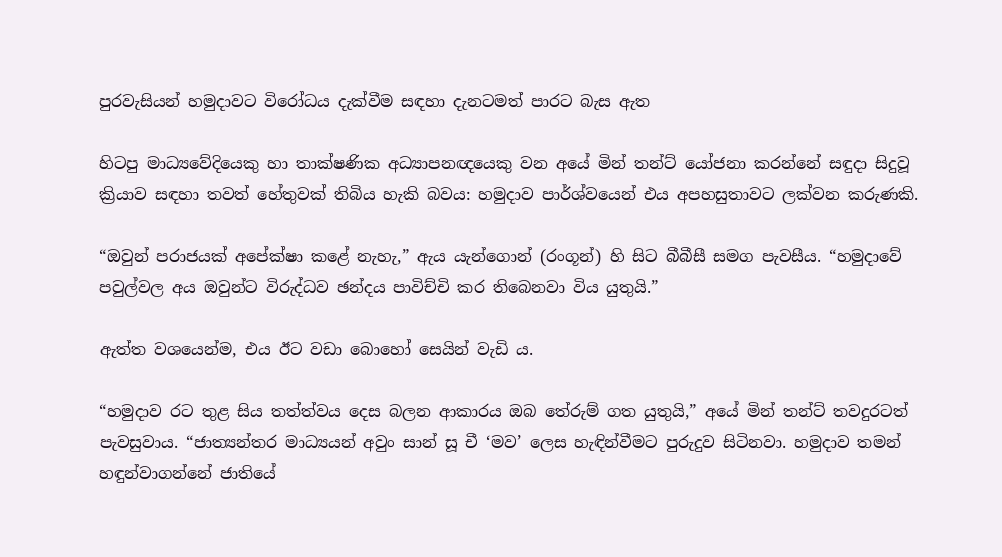පුරවැසියන් හමුදාවට විරෝධය දැක්වීම සඳහා දැනටමත් පාරට බැස ඇත

හිටපු මාධ්‍යවේදියෙකු හා තාක්ෂණික අධ්‍යාපනඥයෙකු වන අයේ මින් තන්ට් යෝජනා කරන්නේ සඳුදා සිදුවූ ක්‍රියාව සඳහා තවත් හේතුවක් තිබිය හැකි බවය: හමුදාව පාර්ශ්වයෙන් එය අපහසුතාවට ලක්වන කරුණකි.

“ඔවුන් පරාජයක් අපේක්ෂා කළේ නැහැ,” ඇය යැන්ගොන් (රංගූන්) හි සිට බීබීසී සමග පැවසීය. “හමුදාවේ පවුල්වල අය ඔවුන්ට විරුද්ධව ඡන්දය පාවිච්චි කර තිබෙනවා විය යුතුයි.”

ඇත්ත වශයෙන්ම, එය ඊට වඩා බොහෝ සෙයින් වැඩි ය.

“හමුදාව රට තුළ සිය තත්ත්වය දෙස බලන ආකාරය ඔබ තේරුම් ගත යුතුයි,” අයේ මින් තන්ට් තවදුරටත් පැවසුවාය. “ජාත්‍යන්තර මාධ්‍යයන් අවුං සාන් සූ චී ‘මව’ ලෙස හැඳින්වීමට පුරුදුව සිටිනවා. හමුදාව තමන් හඳුන්වාගන්නේ ජාතියේ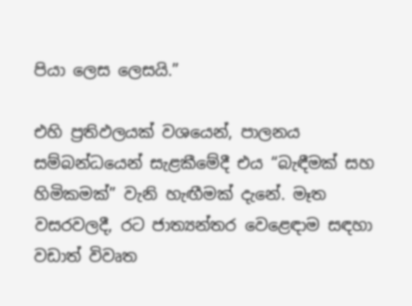පියා ලෙස ලෙසයි.”

එහි ප්‍රතිඵලයක් වශයෙන්, පාලනය සම්බන්ධයෙන් සැළකීමේදී එය “බැඳීමක් සහ හිමිකමක්” වැනි හැඟීමක් දැනේ. මෑත වසරවලදී, රට ජාත්‍යන්තර වෙළෙඳාම සඳහා වඩාත් විවෘත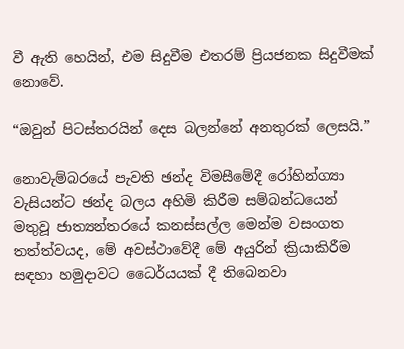වී ඇති හෙයින්, එම සිදුවීම එතරම් ප්‍රියජනක සිදුවීමක් නොවේ.

“ඔවුන් පිටස්තරයින් දෙස බලන්නේ අනතුරක් ලෙසයි.”

නොවැම්බරයේ පැවති ඡන්ද විමසීමේදී රෝහින්ග්‍යා වැසියන්ට ඡන්ද බලය අහිමි කිරීම සම්බන්ධයෙන් මතුවූ ජාත්‍යන්තරයේ කනස්සල්ල මෙන්ම වසංගත තත්ත්වයද, මේ අවස්ථාවේදී මේ අයුරින් ක්‍රියාකිරීම සඳහා හමුදාවට ධෛර්යයක් දී තිබෙනවා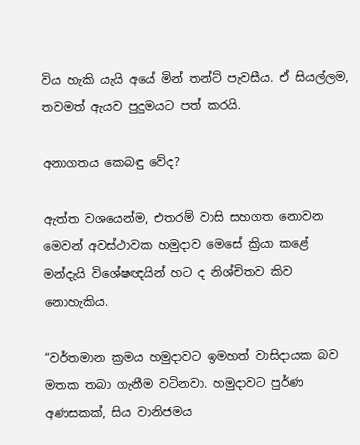විය හැකි යැයි අයේ මින් තන්ට් පැවසීය. ඒ සියල්ලම, තවමත් ඇයව පුදුමයට පත් කරයි.

අනාගතය කෙබඳු වේද?

ඇත්ත වශයෙන්ම, එතරම් වාසි සහගත නොවන මෙවන් අවස්ථාවක හමුදාව මෙසේ ක්‍රියා කළේ මන්දැයි විශේෂඥයින් හට ද නිශ්චිතව කිව නොහැකිය.

“වර්තමාන ක්‍රමය හමුදාවට ඉමහත් වාසිදායක බව මතක තබා ගැනීම වටිනවා. හමුදාවට පුර්ණ අණසකක්, සිය වානිජමය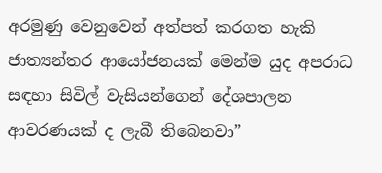අරමුණු වෙනුවෙන් අත්පත් කරගත හැකි ජාත්‍යන්තර ආයෝජනයක් මෙන්ම යුද අපරාධ සඳහා සිවිල් වැසියන්ගෙන් දේශපාලන ආවරණයක් ද ලැබී තිබෙනවා”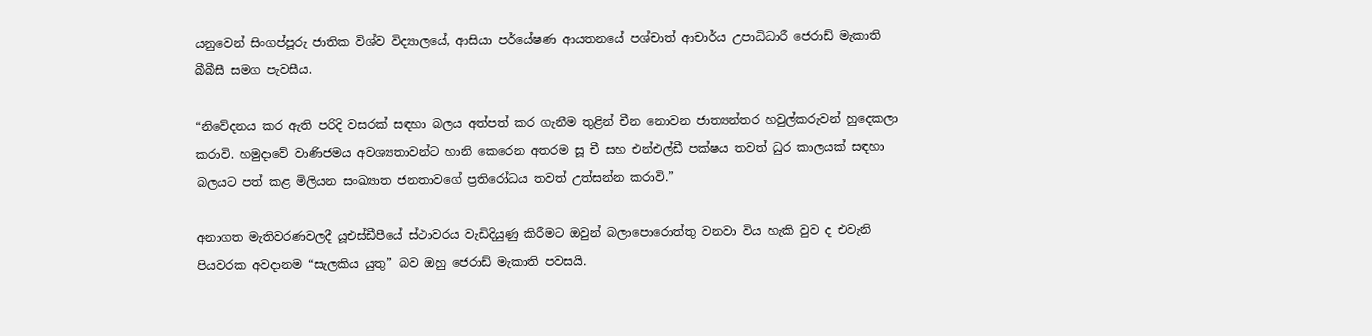යනුවෙන් සිංගප්පූරු ජාතික විශ්ව විද්‍යාලයේ, ආසියා පර්යේෂණ ආයතනයේ පශ්චාත් ආචාර්ය උපාධිධාරී ජෙරාඩ් මැකාති බීබීසී සමග පැවසීය.

“නිවේදනය කර ඇති පරිදි වසරක් සඳහා බලය අත්පත් කර ගැනීම තුළින් චීන නොවන ජාත්‍යන්තර හවුල්කරුවන් හුදෙකලා කරාවි. හමුදාවේ වාණිජමය අවශ්‍යතාවන්ට හානි කෙරෙන අතරම සූ චී සහ එන්එල්ඩී පක්ෂය තවත් ධුර කාලයක් සඳහා බලයට පත් කළ මිලියන සංඛ්‍යාත ජනතාවගේ ප්‍රතිරෝධය තවත් උත්සන්න කරාවි.”

අනාගත මැතිවරණවලදී යූඑස්ඩීපීයේ ස්ථාවරය වැඩිදියුණු කිරීමට ඔවුන් බලාපොරොත්තු වනවා විය හැකි වුව ද එවැනි පියවරක අවදානම “සැලකිය යුතු” බව ඔහු ජෙරාඩ් මැකාති පවසයි.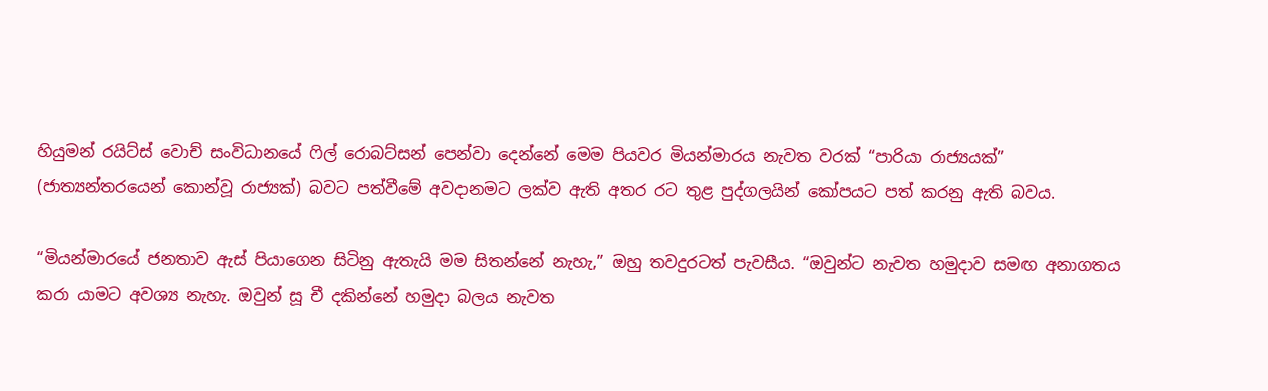හියුමන් රයිට්ස් වොච් සංවිධානයේ ෆිල් රොබට්සන් පෙන්වා දෙන්නේ මෙම පියවර මියන්මාරය නැවත වරක් “පාරියා රාජ්‍යයක්” (ජාත්‍යන්තරයෙන් කොන්වූ රාජ්‍යක්) බවට පත්වීමේ අවදානමට ලක්ව ඇති අතර රට තුළ පුද්ගලයින් කෝපයට පත් කරනු ඇති බවය.

“මියන්මාරයේ ජනතාව ඇස් පියාගෙන සිටිනු ඇතැයි මම සිතන්නේ නැහැ,” ඔහු තවදුරටත් පැවසීය. “ඔවුන්ට නැවත හමුදාව සමඟ අනාගතය කරා යාමට අවශ්‍ය නැහැ. ඔවුන් සූ චී දකින්නේ හමුදා බලය නැවත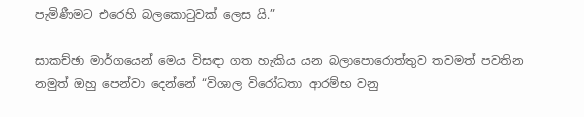පැමිණීමට එරෙහි බලකොටුවක් ලෙස යි.”

සාකච්ඡා මාර්ගයෙන් මෙය විසඳා ගත හැකිය යන බලාපොරොත්තුව තවමත් පවතින නමුත් ඔහු පෙන්වා දෙන්නේ “විශාල විරෝධතා ආරම්භ වනු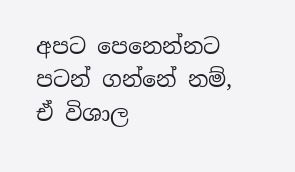අපට පෙනෙන්නට පටන් ගන්නේ නම්, ඒ විශාල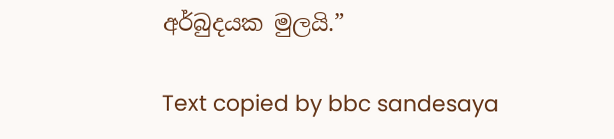අර්බුදයක මුලයි.”

Text copied by bbc sandesaya